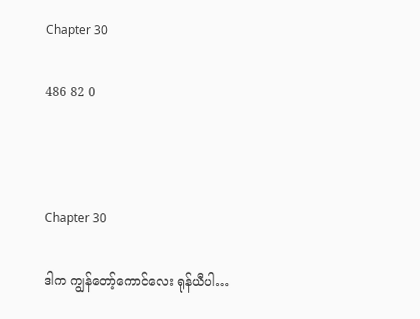Chapter 30

486 82 0



Chapter 30

ဒါက ကျွန်တော့်ကောင်လေး ရုန်ယီပါ…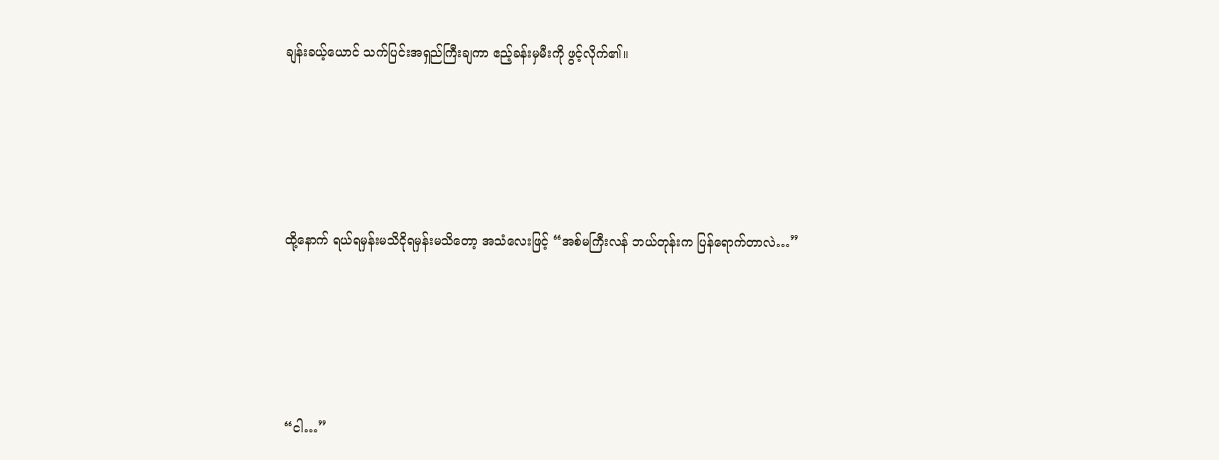ချန်းခယ့်ယောင် သက်ပြင်းအရှည်ကြီးချကာ ဧည့်ခန်းမှမီးကို ဖွင့်လိုက်၏။





ထို့နောက် ရယ်ရမှန်းမသိငိုရမှန်းမသိတော့ အသံလေးဖြင့် “အစ်မကြီးလန် ဘယ်တုန်းက ပြန်ရောက်တာလဲ…”





“ငါ…”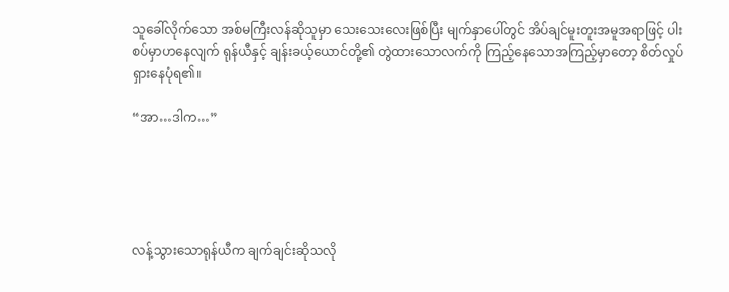သူခေါ်လိုက်သော အစ်မကြီးလန်ဆိုသူမှာ သေးသေးလေးဖြစ်ပြီး မျက်နှာပေါ်တွင် အိပ်ချင်မူးတူးအမူအရာဖြင့် ပါးစပ်မှာဟနေလျက် ရုန်ယီနှင့် ချန်းခယ့်ယောင်တို့၏ တွဲထားသောလက်ကို ကြည့်နေသောအကြည့်မှာတော့ စိတ်လှုပ်ရှားနေပုံရ၏။

“အာ…ဒါက…”





လန့်သွားသောရုန်ယီက ချက်ချင်းဆိုသလို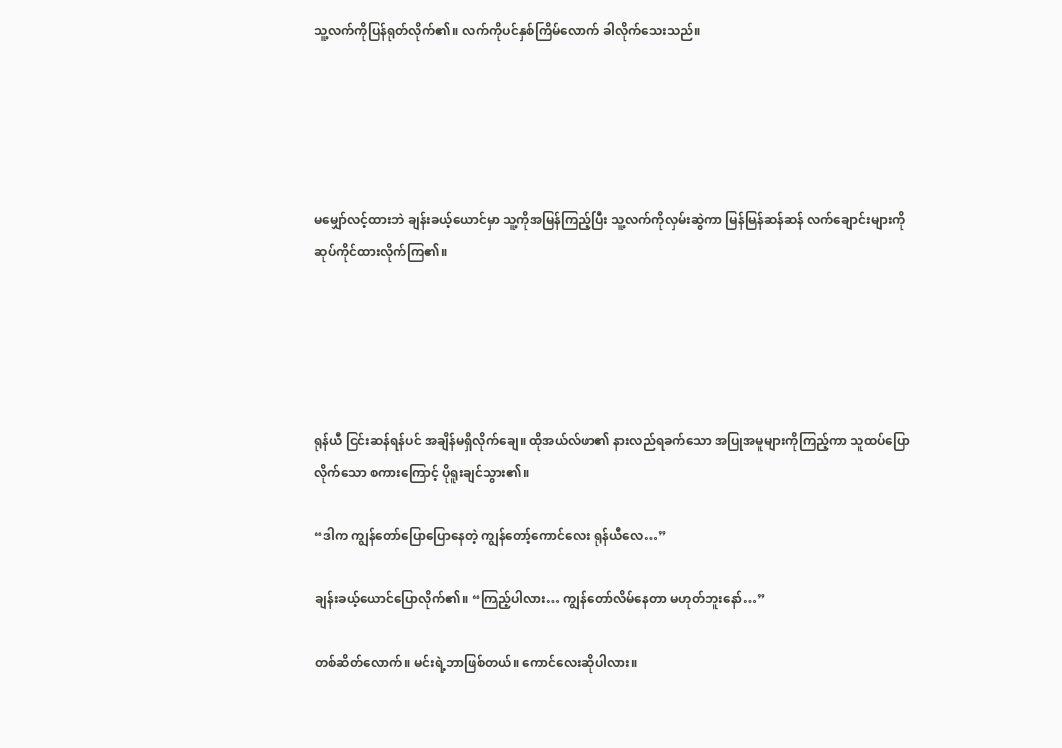သူ့လက်ကိုပြန်ရုတ်လိုက်၏။ လက်ကိုပင်နှစ်ကြိမ်လောက် ခါလိုက်သေးသည်။





မမျှော်လင့်ထားဘဲ ချန်းခယ့်ယောင်မှာ သူ့ကိုအမြန်ကြည့်ပြီး သူ့လက်ကိုလှမ်းဆွဲကာ မြန်မြန်ဆန်ဆန် လက်ချောင်းများကိုဆုပ်ကိုင်ထားလိုက်ကြ၏။





ရုန်ယီ ငြင်းဆန်ရန်ပင် အချိန်မရှိလိုက်ချေ။ ထိုအယ်လ်ဖာ၏ နားလည်ရခက်သော အပြုအမူများကိုကြည့်ကာ သူထပ်ပြောလိုက်သော စကားကြောင့် ပိုရူးချင်သွား၏။

“ဒါက ကျွန်တော်ပြောပြောနေတဲ့ ကျွန်တော့်ကောင်လေး ရုန်ယီလေ…”

ချန်းခယ့်ယောင်ပြောလိုက်၏။ “ကြည့်ပါလား… ကျွန်တော်လိမ်နေတာ မဟုတ်ဘူးနော်…”

တစ်ဆိတ်လောက်။ မင်းရဲ့ဘာဖြစ်တယ်။ ကောင်လေးဆိုပါလား။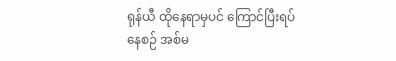ရုန်ယီ ထိုနေရာမှပင် ကြောင်ပြီးရပ်နေစဉ် အစ်မ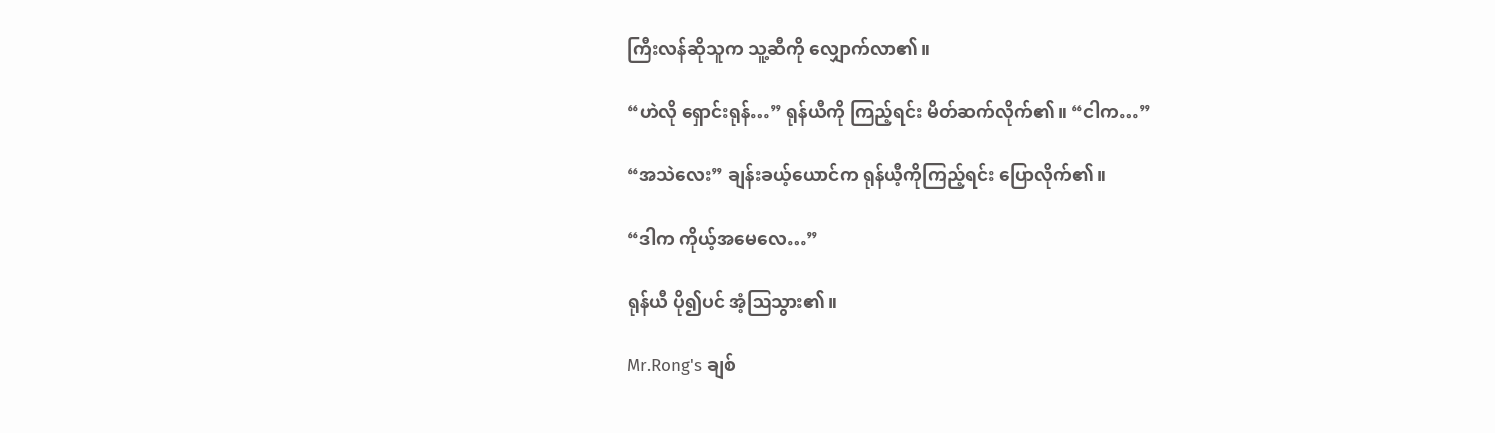ကြီးလန်ဆိုသူက သူ့ဆီကို လျှောက်လာ၏။

“ဟဲလို ရှောင်းရုန်…” ရုန်ယီကို ကြည့်ရင်း မိတ်ဆက်လိုက်၏။ “ငါက…”

“အသဲလေး” ချန်းခယ့်ယောင်က ရုန်ယီ့ကိုကြည့်ရင်း ပြောလိုက်၏။

“ဒါက ကိုယ့်အမေလေ…”

ရုန်ယီ ပို၍ပင် အံ့ဩသွား၏။

Mr.Rong's ချစ်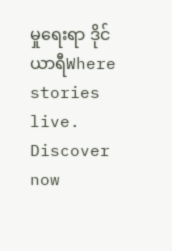မှုရေးရာ ဒိုင်ယာရီWhere stories live. Discover now